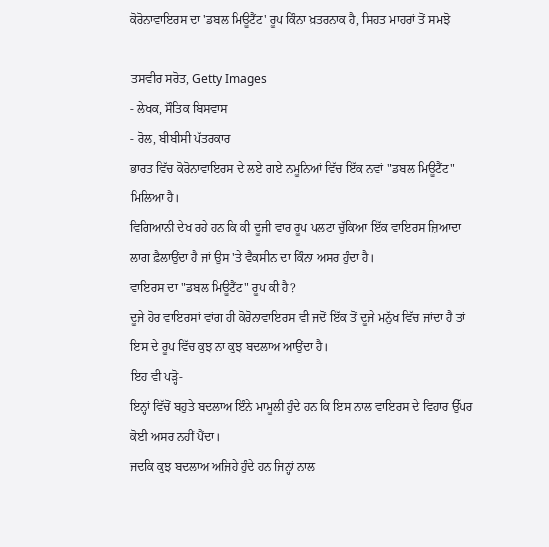ਕੋਰੋਨਾਵਾਇਰਸ ਦਾ 'ਡਬਲ ਮਿਊਟੈਂਟ' ਰੂਪ ਕਿੰਨਾ ਖ਼ਤਰਨਾਕ ਹੈ, ਸਿਹਤ ਮਾਹਰਾਂ ਤੋਂ ਸਮਝੋ

ਤਸਵੀਰ ਸਰੋਤ, Getty Images
- ਲੇਖਕ, ਸੌਤਿਕ ਬਿਸਵਾਸ
- ਰੋਲ, ਬੀਬੀਸੀ ਪੱਤਰਕਾਰ
ਭਾਰਤ ਵਿੱਚ ਕੋਰੋਨਾਵਾਇਰਸ ਦੇ ਲਏ ਗਏ ਨਮੂਨਿਆਂ ਵਿੱਚ ਇੱਕ ਨਵਾਂ "ਡਬਲ ਮਿਊਟੈਂਟ" ਮਿਲਿਆ ਹੈ।
ਵਿਗਿਆਨੀ ਦੇਖ ਰਹੇ ਹਨ ਕਿ ਕੀ ਦੂਜੀ ਵਾਰ ਰੂਪ ਪਲਟਾ ਚੁੱਕਿਆ ਇੱਕ ਵਾਇਰਸ ਜ਼ਿਆਦਾ ਲਾਗ ਫ਼ੈਲਾਉਂਦਾ ਹੈ ਜਾਂ ਉਸ 'ਤੇ ਵੈਕਸੀਨ ਦਾ ਕਿੰਨਾ ਅਸਰ ਹੁੰਦਾ ਹੈ।
ਵਾਇਰਸ ਦਾ "ਡਬਲ ਮਿਊਟੈਂਟ" ਰੂਪ ਕੀ ਹੈ?
ਦੂਜੇ ਹੋਰ ਵਾਇਰਸਾਂ ਵਾਂਗ ਹੀ ਕੋਰੋਨਾਵਾਇਰਸ ਵੀ ਜਦੋਂ ਇੱਕ ਤੋਂ ਦੂਜੇ ਮਨੁੱਖ ਵਿੱਚ ਜਾਂਦਾ ਹੈ ਤਾਂ ਇਸ ਦੇ ਰੂਪ ਵਿੱਚ ਕੁਝ ਨਾ ਕੁਝ ਬਦਲਾਅ ਆਉਂਦਾ ਹੈ।
ਇਹ ਵੀ ਪੜ੍ਹੋ-
ਇਨ੍ਹਾਂ ਵਿੱਚੋਂ ਬਹੁਤੇ ਬਦਲਾਅ ਇੰਨੇ ਮਾਮੂਲੀ ਹੁੰਦੇ ਹਨ ਕਿ ਇਸ ਨਾਲ ਵਾਇਰਸ ਦੇ ਵਿਹਾਰ ਉੱਪਰ ਕੋਈ ਅਸਰ ਨਹੀਂ ਪੈਂਦਾ।
ਜਦਕਿ ਕੁਝ ਬਦਲਾਅ ਅਜਿਹੇ ਹੁੰਦੇ ਹਨ ਜਿਨ੍ਹਾਂ ਨਾਲ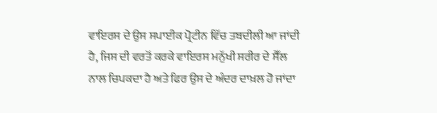ਵਾਇਰਸ ਦੇ ਉਸ ਸਪਾਈਕ ਪ੍ਰੋਟੀਨ ਵਿੱਚ ਤਬਦੀਲੀ ਆ ਜਾਂਦੀ ਹੈ, ਜਿਸ ਦੀ ਵਰਤੋਂ ਕਰਕੇ ਵਾਇਰਸ ਮਨੁੱਖੀ ਸਰੀਰ ਦੇ ਸੈੱਲ ਨਾਲ ਚਿਪਕਦਾ ਹੈ ਅਤੇ ਫਿਰ ਉਸ ਦੇ ਅੰਦਰ ਦਾਖ਼ਲ ਹੋ ਜਾਂਦਾ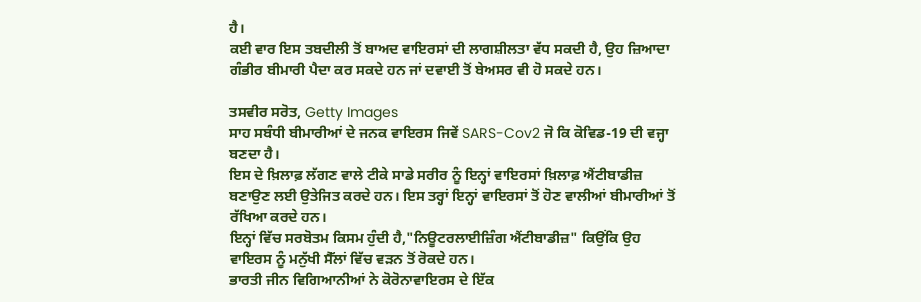ਹੈ।
ਕਈ ਵਾਰ ਇਸ ਤਬਦੀਲੀ ਤੋਂ ਬਾਅਦ ਵਾਇਰਸਾਂ ਦੀ ਲਾਗਸ਼ੀਲਤਾ ਵੱਧ ਸਕਦੀ ਹੈ, ਉਹ ਜ਼ਿਆਦਾ ਗੰਭੀਰ ਬੀਮਾਰੀ ਪੈਦਾ ਕਰ ਸਕਦੇ ਹਨ ਜਾਂ ਦਵਾਈ ਤੋਂ ਬੇਅਸਰ ਵੀ ਹੋ ਸਕਦੇ ਹਨ।

ਤਸਵੀਰ ਸਰੋਤ, Getty Images
ਸਾਹ ਸਬੰਧੀ ਬੀਮਾਰੀਆਂ ਦੇ ਜਨਕ ਵਾਇਰਸ ਜਿਵੇਂ SARS-Cov2 ਜੋ ਕਿ ਕੋਵਿਡ-19 ਦੀ ਵਜ੍ਹਾ ਬਣਦਾ ਹੈ।
ਇਸ ਦੇ ਖ਼ਿਲਾਫ਼ ਲੱਗਣ ਵਾਲੇ ਟੀਕੇ ਸਾਡੇ ਸਰੀਰ ਨੂੰ ਇਨ੍ਹਾਂ ਵਾਇਰਸਾਂ ਖ਼ਿਲਾਫ਼ ਐਂਟੀਬਾਡੀਜ਼ ਬਣਾਉਣ ਲਈ ਉਤੇਜਿਤ ਕਰਦੇ ਹਨ। ਇਸ ਤਰ੍ਹਾਂ ਇਨ੍ਹਾਂ ਵਾਇਰਸਾਂ ਤੋਂ ਹੋਣ ਵਾਲੀਆਂ ਬੀਮਾਰੀਆਂ ਤੋਂ ਰੱਖਿਆ ਕਰਦੇ ਹਨ।
ਇਨ੍ਹਾਂ ਵਿੱਚ ਸਰਬੋਤਮ ਕਿਸਮ ਹੁੰਦੀ ਹੈ,"ਨਿਊਟਰਲਾਈਜ਼ਿੰਗ ਐਂਟੀਬਾਡੀਜ਼" ਕਿਉਂਕਿ ਉਹ ਵਾਇਰਸ ਨੂੰ ਮਨੁੱਖੀ ਸੈੱਲਾਂ ਵਿੱਚ ਵੜਨ ਤੋਂ ਰੋਕਦੇ ਹਨ।
ਭਾਰਤੀ ਜੀਨ ਵਿਗਿਆਨੀਆਂ ਨੇ ਕੋਰੋਨਾਵਾਇਰਸ ਦੇ ਇੱਕ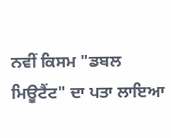ਨਵੀਂ ਕਿਸਮ "ਡਬਲ ਮਿਊਟੈਂਟ" ਦਾ ਪਤਾ ਲਾਇਆ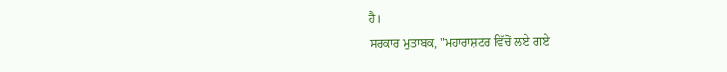ਹੈ।
ਸਰਕਾਰ ਮੁਤਾਬਕ, "ਮਹਾਰਾਸ਼ਟਰ ਵਿੱਚੋਂ ਲਏ ਗਏ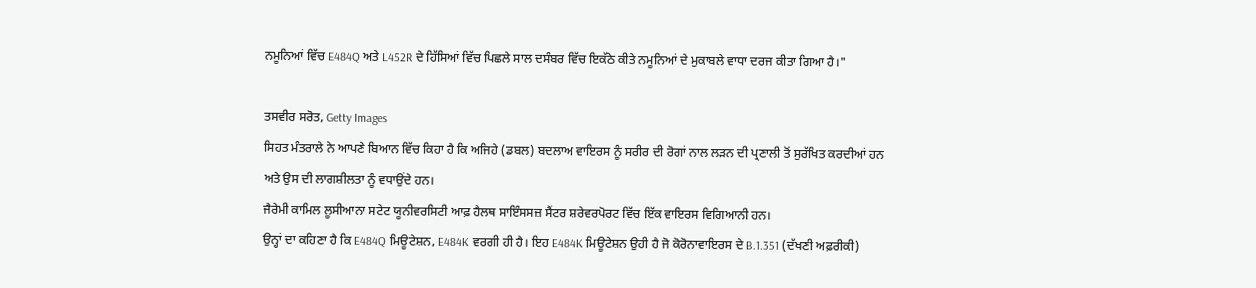ਨਮੂਨਿਆਂ ਵਿੱਚ E484Q ਅਤੇ L452R ਦੇ ਹਿੱਸਿਆਂ ਵਿੱਚ ਪਿਛਲੇ ਸਾਲ ਦਸੰਬਰ ਵਿੱਚ ਇਕੱਠੇ ਕੀਤੇ ਨਮੂਨਿਆਂ ਦੇ ਮੁਕਾਬਲੇ ਵਾਧਾ ਦਰਜ ਕੀਤਾ ਗਿਆ ਹੈ।"

ਤਸਵੀਰ ਸਰੋਤ, Getty Images
ਸਿਹਤ ਮੰਤਰਾਲੇ ਨੇ ਆਪਣੇ ਬਿਆਨ ਵਿੱਚ ਕਿਹਾ ਹੈ ਕਿ ਅਜਿਹੇ (ਡਬਲ) ਬਦਲਾਅ ਵਾਇਰਸ ਨੂੰ ਸਰੀਰ ਦੀ ਰੋਗਾਂ ਨਾਲ ਲੜਨ ਦੀ ਪ੍ਰਣਾਲੀ ਤੋਂ ਸੁਰੱਖਿਤ ਕਰਦੀਆਂ ਹਨ ਅਤੇ ਉਸ ਦੀ ਲਾਗਸ਼ੀਲਤਾ ਨੂੰ ਵਧਾਉਂਦੇ ਹਨ।
ਜੈਰੇਮੀ ਕਾਮਿਲ ਲੂਸੀਆਨਾ ਸਟੇਟ ਯੂਨੀਵਰਸਿਟੀ ਆਫ਼ ਹੈਲਥ ਸਾਇੰਸਸਜ਼ ਸੈਂਟਰ ਸ਼ਰੇਵਰਪੋਰਟ ਵਿੱਚ ਇੱਕ ਵਾਇਰਸ ਵਿਗਿਆਨੀ ਹਨ।
ਉਨ੍ਹਾਂ ਦਾ ਕਹਿਣਾ ਹੈ ਕਿ E484Q ਮਿਊਟੇਸ਼ਨ, E484K ਵਰਗੀ ਹੀ ਹੈ। ਇਹ E484K ਮਿਊਟੇਸ਼ਨ ਉਹੀ ਹੈ ਜੋ ਕੋਰੋਨਾਵਾਇਰਸ ਦੇ B.1.351 (ਦੱਖਣੀ ਅਫ਼ਰੀਕੀ)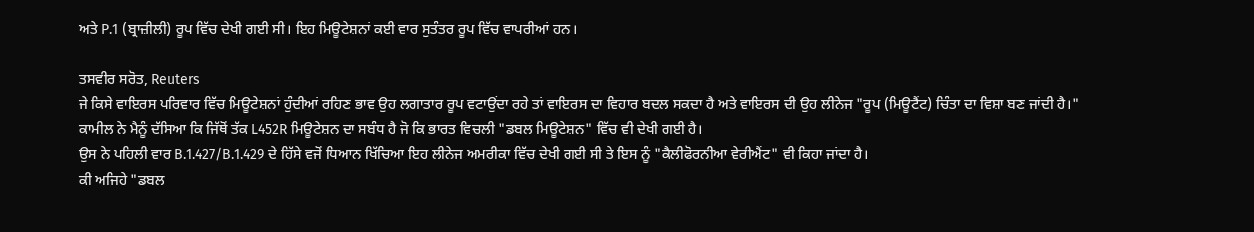ਅਤੇ P.1 (ਬ੍ਰਾਜ਼ੀਲੀ) ਰੂਪ ਵਿੱਚ ਦੇਖੀ ਗਈ ਸੀ। ਇਹ ਮਿਊਟੇਸ਼ਨਾਂ ਕਈ ਵਾਰ ਸੁਤੰਤਰ ਰੂਪ ਵਿੱਚ ਵਾਪਰੀਆਂ ਹਨ।

ਤਸਵੀਰ ਸਰੋਤ, Reuters
ਜੇ ਕਿਸੇ ਵਾਇਰਸ ਪਰਿਵਾਰ ਵਿੱਚ ਮਿਊਟੇਸ਼ਨਾਂ ਹੁੰਦੀਆਂ ਰਹਿਣ ਭਾਵ ਉਹ ਲਗਾਤਾਰ ਰੂਪ ਵਟਾਉਂਦਾ ਰਹੇ ਤਾਂ ਵਾਇਰਸ ਦਾ ਵਿਹਾਰ ਬਦਲ ਸਕਦਾ ਹੈ ਅਤੇ ਵਾਇਰਸ ਦੀ ਉਹ ਲੀਨੇਜ "ਰੂਪ (ਮਿਊਟੈਂਟ) ਚਿੰਤਾ ਦਾ ਵਿਸ਼ਾ ਬਣ ਜਾਂਦੀ ਹੈ।"
ਕਾਮੀਲ ਨੇ ਮੈਨੂੰ ਦੱਸਿਆ ਕਿ ਜਿੱਥੋਂ ਤੱਕ L452R ਮਿਊਟੇਸ਼ਨ ਦਾ ਸਬੰਧ ਹੈ ਜੋ ਕਿ ਭਾਰਤ ਵਿਚਲੀ "ਡਬਲ ਮਿਊਟੇਸ਼ਨ" ਵਿੱਚ ਵੀ ਦੇਖੀ ਗਈ ਹੈ।
ਉਸ ਨੇ ਪਹਿਲੀ ਵਾਰ B.1.427/B.1.429 ਦੇ ਹਿੱਸੇ ਵਜੋਂ ਧਿਆਨ ਖਿੱਚਿਆ ਇਹ ਲੀਨੇਜ ਅਮਰੀਕਾ ਵਿੱਚ ਦੇਖੀ ਗਈ ਸੀ ਤੇ ਇਸ ਨੂੰ "ਕੈਲੀਫੋਰਨੀਆ ਵੇਰੀਐਂਟ" ਵੀ ਕਿਹਾ ਜਾਂਦਾ ਹੈ।
ਕੀ ਅਜਿਹੇ "ਡਬਲ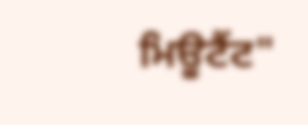ਮਿਊਟੈਂਟ"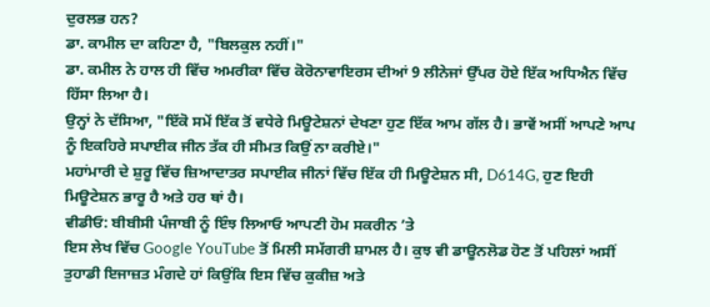ਦੁਰਲਭ ਹਨ?
ਡਾ. ਕਾਮੀਲ ਦਾ ਕਹਿਣਾ ਹੈ, "ਬਿਲਕੁਲ ਨਹੀਂ।"
ਡਾ. ਕਮੀਲ ਨੇ ਹਾਲ ਹੀ ਵਿੱਚ ਅਮਰੀਕਾ ਵਿੱਚ ਕੋਰੋਨਾਵਾਇਰਸ ਦੀਆਂ 9 ਲੀਨੇਜਾਂ ਉੱਪਰ ਹੋਏ ਇੱਕ ਅਧਿਐਨ ਵਿੱਚ ਹਿੱਸਾ ਲਿਆ ਹੈ।
ਉਨ੍ਹਾਂ ਨੇ ਦੱਸਿਆ, "ਇੱਕੋ ਸਮੇਂ ਇੱਕ ਤੋਂ ਵਧੇਰੇ ਮਿਊਟੇਸ਼ਨਾਂ ਦੇਖਣਾ ਹੁਣ ਇੱਕ ਆਮ ਗੱਲ ਹੈ। ਭਾਵੇਂ ਅਸੀਂ ਆਪਣੇ ਆਪ ਨੂੰ ਇਕਹਿਰੇ ਸਪਾਈਕ ਜੀਨ ਤੱਕ ਹੀ ਸੀਮਤ ਕਿਉਂ ਨਾ ਕਰੀਏ।"
ਮਹਾਂਮਾਰੀ ਦੇ ਸ਼ੁਰੂ ਵਿੱਚ ਜ਼ਿਆਦਾਤਰ ਸਪਾਈਕ ਜੀਨਾਂ ਵਿੱਚ ਇੱਕ ਹੀ ਮਿਊਟੇਸ਼ਨ ਸੀ, D614G, ਹੁਣ ਇਹੀ ਮਿਊਟੇਸ਼ਨ ਭਾਰੂ ਹੈ ਅਤੇ ਹਰ ਥਾਂ ਹੈ।
ਵੀਡੀਓ: ਬੀਬੀਸੀ ਪੰਜਾਬੀ ਨੂੰ ਇੰਝ ਲਿਆਓ ਆਪਣੀ ਹੋਮ ਸਕਰੀਨ ’ਤੇ
ਇਸ ਲੇਖ ਵਿੱਚ Google YouTube ਤੋਂ ਮਿਲੀ ਸਮੱਗਰੀ ਸ਼ਾਮਲ ਹੈ। ਕੁਝ ਵੀ ਡਾਊਨਲੋਡ ਹੋਣ ਤੋਂ ਪਹਿਲਾਂ ਅਸੀਂ ਤੁਹਾਡੀ ਇਜਾਜ਼ਤ ਮੰਗਦੇ ਹਾਂ ਕਿਉਂਕਿ ਇਸ ਵਿੱਚ ਕੁਕੀਜ਼ ਅਤੇ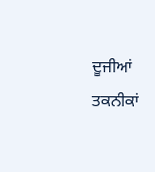ਦੂਜੀਆਂ ਤਕਨੀਕਾਂ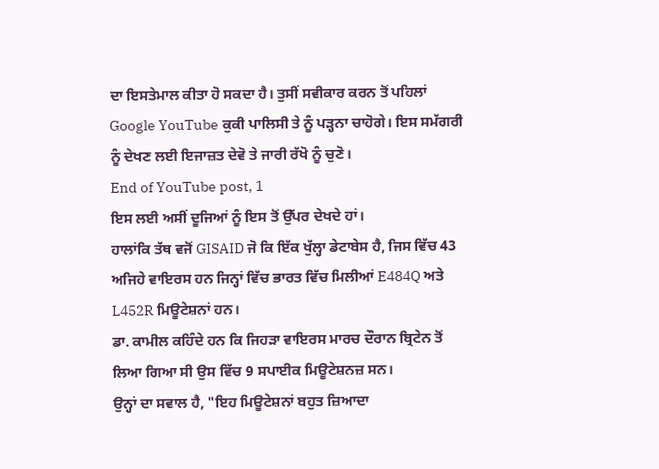ਦਾ ਇਸਤੇਮਾਲ ਕੀਤਾ ਹੋ ਸਕਦਾ ਹੈ। ਤੁਸੀਂ ਸਵੀਕਾਰ ਕਰਨ ਤੋਂ ਪਹਿਲਾਂ Google YouTube ਕੁਕੀ ਪਾਲਿਸੀ ਤੇ ਨੂੰ ਪੜ੍ਹਨਾ ਚਾਹੋਗੇ। ਇਸ ਸਮੱਗਰੀ ਨੂੰ ਦੇਖਣ ਲਈ ਇਜਾਜ਼ਤ ਦੇਵੋ ਤੇ ਜਾਰੀ ਰੱਖੋ ਨੂੰ ਚੁਣੋ।
End of YouTube post, 1
ਇਸ ਲਈ ਅਸੀਂ ਦੂਜਿਆਂ ਨੂੰ ਇਸ ਤੋਂ ਉੱਪਰ ਦੇਖਦੇ ਹਾਂ।
ਹਾਲਾਂਕਿ ਤੱਥ ਵਜੋਂ GISAID ਜੋ ਕਿ ਇੱਕ ਖੁੱਲ੍ਹਾ ਡੇਟਾਬੇਸ ਹੈ, ਜਿਸ ਵਿੱਚ 43 ਅਜਿਹੇ ਵਾਇਰਸ ਹਨ ਜਿਨ੍ਹਾਂ ਵਿੱਚ ਭਾਰਤ ਵਿੱਚ ਮਿਲੀਆਂ E484Q ਅਤੇ L452R ਮਿਊਟੇਸ਼ਨਾਂ ਹਨ।
ਡਾ. ਕਾਮੀਲ ਕਹਿੰਦੇ ਹਨ ਕਿ ਜਿਹੜਾ ਵਾਇਰਸ ਮਾਰਚ ਦੌਰਾਨ ਬ੍ਰਿਟੇਨ ਤੋਂ ਲਿਆ ਗਿਆ ਸੀ ਉਸ ਵਿੱਚ 9 ਸਪਾਈਕ ਮਿਊਟੇਸ਼ਨਜ਼ ਸਨ।
ਉਨ੍ਹਾਂ ਦਾ ਸਵਾਲ ਹੈ, "ਇਹ ਮਿਊਟੇਸ਼ਨਾਂ ਬਹੁਤ ਜ਼ਿਆਦਾ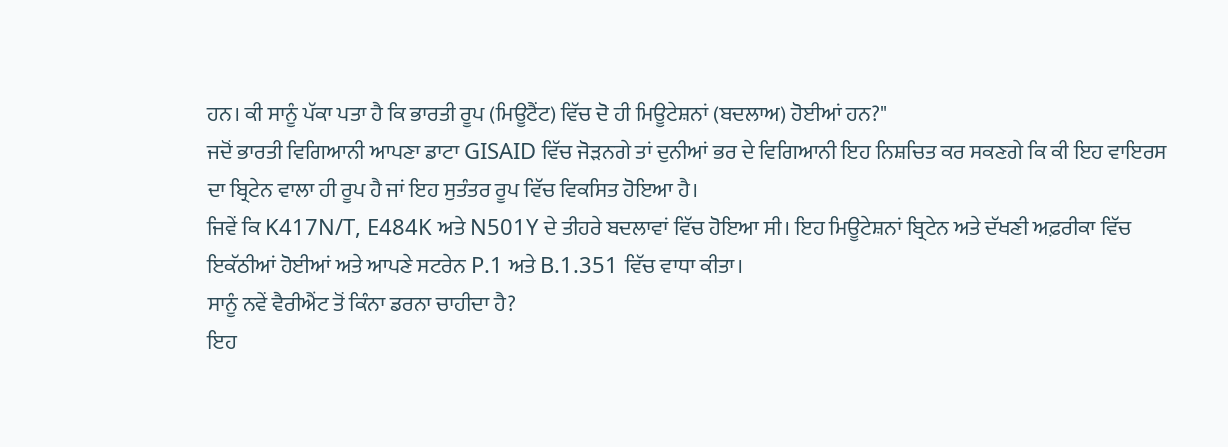ਹਨ। ਕੀ ਸਾਨੂੰ ਪੱਕਾ ਪਤਾ ਹੈ ਕਿ ਭਾਰਤੀ ਰੂਪ (ਮਿਊਟੈਂਟ) ਵਿੱਚ ਦੋ ਹੀ ਮਿਊਟੇਸ਼ਨਾਂ (ਬਦਲਾਅ) ਹੋਈਆਂ ਹਨ?"
ਜਦੋਂ ਭਾਰਤੀ ਵਿਗਿਆਨੀ ਆਪਣਾ ਡਾਟਾ GISAID ਵਿੱਚ ਜੋੜਨਗੇ ਤਾਂ ਦੁਨੀਆਂ ਭਰ ਦੇ ਵਿਗਿਆਨੀ ਇਹ ਨਿਸ਼ਚਿਤ ਕਰ ਸਕਣਗੇ ਕਿ ਕੀ ਇਹ ਵਾਇਰਸ ਦਾ ਬ੍ਰਿਟੇਨ ਵਾਲਾ ਹੀ ਰੂਪ ਹੈ ਜਾਂ ਇਹ ਸੁਤੰਤਰ ਰੂਪ ਵਿੱਚ ਵਿਕਸਿਤ ਹੋਇਆ ਹੈ।
ਜਿਵੇਂ ਕਿ K417N/T, E484K ਅਤੇ N501Y ਦੇ ਤੀਹਰੇ ਬਦਲਾਵਾਂ ਵਿੱਚ ਹੋਇਆ ਸੀ। ਇਹ ਮਿਊਟੇਸ਼ਨਾਂ ਬ੍ਰਿਟੇਨ ਅਤੇ ਦੱਖਣੀ ਅਫ਼ਰੀਕਾ ਵਿੱਚ ਇਕੱਠੀਆਂ ਹੋਈਆਂ ਅਤੇ ਆਪਣੇ ਸਟਰੇਨ P.1 ਅਤੇ B.1.351 ਵਿੱਚ ਵਾਧਾ ਕੀਤਾ।
ਸਾਨੂੰ ਨਵੇਂ ਵੈਰੀਐਂਟ ਤੋਂ ਕਿੰਨਾ ਡਰਨਾ ਚਾਹੀਦਾ ਹੈ?
ਇਹ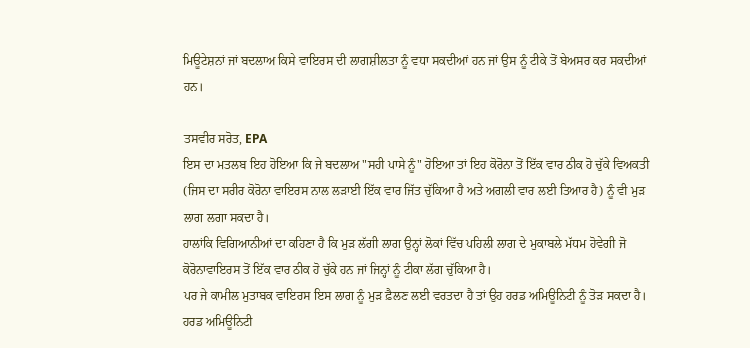ਮਿਊਟੇਸ਼ਨਾਂ ਜਾਂ ਬਦਲਾਅ ਕਿਸੇ ਵਾਇਰਸ ਦੀ ਲਾਗਸ਼ੀਲਤਾ ਨੂੰ ਵਧਾ ਸਕਦੀਆਂ ਹਨ ਜਾਂ ਉਸ ਨੂੰ ਟੀਕੇ ਤੋਂ ਬੇਅਸਰ ਕਰ ਸਕਦੀਆਂ ਹਨ।

ਤਸਵੀਰ ਸਰੋਤ, EPA
ਇਸ ਦਾ ਮਤਲਬ ਇਹ ਹੋਇਆ ਕਿ ਜੇ ਬਦਲਾਅ "ਸਹੀ ਪਾਸੇ ਨੂੰ" ਹੋਇਆ ਤਾਂ ਇਹ ਕੋਰੋਨਾ ਤੋਂ ਇੱਕ ਵਾਰ ਠੀਕ ਹੋ ਚੁੱਕੇ ਵਿਅਕਤੀ (ਜਿਸ ਦਾ ਸਰੀਰ ਕੋਰੋਨਾ ਵਾਇਰਸ ਨਾਲ ਲੜਾਈ ਇੱਕ ਵਾਰ ਜਿੱਤ ਚੁੱਕਿਆ ਹੈ ਅਤੇ ਅਗਲੀ ਵਾਰ ਲਈ ਤਿਆਰ ਹੈ) ਨੂੰ ਵੀ ਮੁੜ ਲਾਗ ਲਗਾ ਸਕਦਾ ਹੈ।
ਹਾਲਾਂਕਿ ਵਿਗਿਆਨੀਆਂ ਦਾ ਕਹਿਣਾ ਹੈ ਕਿ ਮੁੜ ਲੱਗੀ ਲਾਗ ਉਨ੍ਹਾਂ ਲੋਕਾਂ ਵਿੱਚ ਪਹਿਲੀ ਲਾਗ ਦੇ ਮੁਕਾਬਲੇ ਮੱਧਮ ਹੋਵੇਗੀ ਜੋ ਕੋਰੋਨਾਵਾਇਰਸ ਤੋਂ ਇੱਕ ਵਾਰ ਠੀਕ ਹੋ ਚੁੱਕੇ ਹਨ ਜਾਂ ਜਿਨ੍ਹਾਂ ਨੂੰ ਟੀਕਾ ਲੱਗ ਚੁੱਕਿਆ ਹੈ।
ਪਰ ਜੇ ਕਾਮੀਲ ਮੁਤਾਬਕ ਵਾਇਰਸ ਇਸ ਲਾਗ ਨੂੰ ਮੁੜ ਫ਼ੈਲਣ ਲਈ ਵਰਤਦਾ ਹੈ ਤਾਂ ਉਹ ਹਰਡ ਅਮਿਊਨਿਟੀ ਨੂੰ ਤੋੜ ਸਕਦਾ ਹੈ।
ਹਰਡ ਅਮਿਊਨਿਟੀ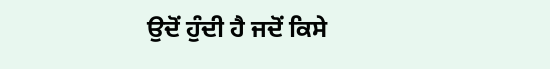ਉਦੋਂ ਹੁੰਦੀ ਹੈ ਜਦੋਂ ਕਿਸੇ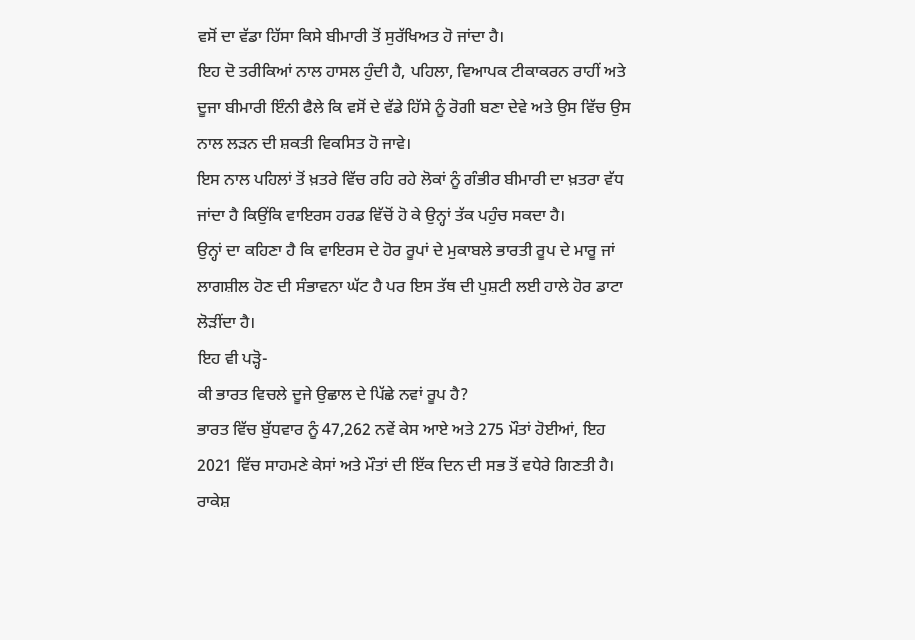ਵਸੋਂ ਦਾ ਵੱਡਾ ਹਿੱਸਾ ਕਿਸੇ ਬੀਮਾਰੀ ਤੋਂ ਸੁਰੱਖਿਅਤ ਹੋ ਜਾਂਦਾ ਹੈ।
ਇਹ ਦੋ ਤਰੀਕਿਆਂ ਨਾਲ ਹਾਸਲ ਹੁੰਦੀ ਹੈ, ਪਹਿਲਾ, ਵਿਆਪਕ ਟੀਕਾਕਰਨ ਰਾਹੀਂ ਅਤੇ ਦੂਜਾ ਬੀਮਾਰੀ ਇੰਨੀ ਫੈਲੇ ਕਿ ਵਸੋਂ ਦੇ ਵੱਡੇ ਹਿੱਸੇ ਨੂੰ ਰੋਗੀ ਬਣਾ ਦੇਵੇ ਅਤੇ ਉਸ ਵਿੱਚ ਉਸ ਨਾਲ ਲੜਨ ਦੀ ਸ਼ਕਤੀ ਵਿਕਸਿਤ ਹੋ ਜਾਵੇ।
ਇਸ ਨਾਲ ਪਹਿਲਾਂ ਤੋਂ ਖ਼ਤਰੇ ਵਿੱਚ ਰਹਿ ਰਹੇ ਲੋਕਾਂ ਨੂੰ ਗੰਭੀਰ ਬੀਮਾਰੀ ਦਾ ਖ਼ਤਰਾ ਵੱਧ ਜਾਂਦਾ ਹੈ ਕਿਉਂਕਿ ਵਾਇਰਸ ਹਰਡ ਵਿੱਚੋਂ ਹੋ ਕੇ ਉਨ੍ਹਾਂ ਤੱਕ ਪਹੁੰਚ ਸਕਦਾ ਹੈ।
ਉਨ੍ਹਾਂ ਦਾ ਕਹਿਣਾ ਹੈ ਕਿ ਵਾਇਰਸ ਦੇ ਹੋਰ ਰੂਪਾਂ ਦੇ ਮੁਕਾਬਲੇ ਭਾਰਤੀ ਰੂਪ ਦੇ ਮਾਰੂ ਜਾਂ ਲਾਗਸ਼ੀਲ ਹੋਣ ਦੀ ਸੰਭਾਵਨਾ ਘੱਟ ਹੈ ਪਰ ਇਸ ਤੱਥ ਦੀ ਪੁਸ਼ਟੀ ਲਈ ਹਾਲੇ ਹੋਰ ਡਾਟਾ ਲੋੜੀਂਦਾ ਹੈ।
ਇਹ ਵੀ ਪੜ੍ਹੋ-
ਕੀ ਭਾਰਤ ਵਿਚਲੇ ਦੂਜੇ ਉਛਾਲ ਦੇ ਪਿੱਛੇ ਨਵਾਂ ਰੂਪ ਹੈ?
ਭਾਰਤ ਵਿੱਚ ਬੁੱਧਵਾਰ ਨੂੰ 47,262 ਨਵੇਂ ਕੇਸ ਆਏ ਅਤੇ 275 ਮੌਤਾਂ ਹੋਈਆਂ, ਇਹ 2021 ਵਿੱਚ ਸਾਹਮਣੇ ਕੇਸਾਂ ਅਤੇ ਮੌਤਾਂ ਦੀ ਇੱਕ ਦਿਨ ਦੀ ਸਭ ਤੋਂ ਵਧੇਰੇ ਗਿਣਤੀ ਹੈ।
ਰਾਕੇਸ਼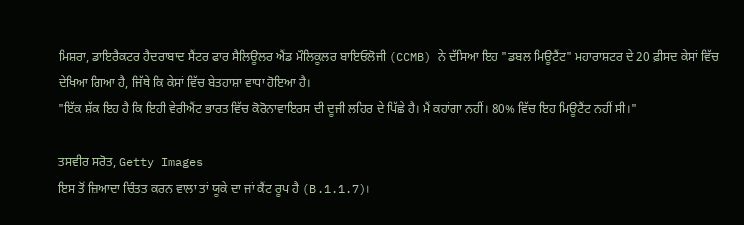ਮਿਸ਼ਰਾ, ਡਾਇਰੈਕਟਰ ਹੈਦਰਾਬਾਦ ਸੈਂਟਰ ਫਾਰ ਸੈਲਿਊਲਰ ਐਂਡ ਮੌਲਿਕੂਲਰ ਬਾਇਓਲੋਜੀ (CCMB) ਨੇ ਦੱਸਿਆ ਇਹ "ਡਬਲ ਮਿਊਟੈਂਟ" ਮਹਾਰਾਸ਼ਟਰ ਦੇ 20 ਫ਼ੀਸਦ ਕੇਸਾਂ ਵਿੱਚ ਦੇਖਿਆ ਗਿਆ ਹੈ, ਜਿੱਥੇ ਕਿ ਕੇਸਾਂ ਵਿੱਚ ਬੇਤਹਾਸ਼ਾ ਵਾਧਾ ਹੋਇਆ ਹੈ।
"ਇੱਕ ਸ਼ੱਕ ਇਹ ਹੈ ਕਿ ਇਹੀ ਵੇਰੀਐਂਟ ਭਾਰਤ ਵਿੱਚ ਕੋਰੋਨਾਵਾਇਰਸ ਦੀ ਦੂਜੀ ਲਹਿਰ ਦੇ ਪਿੱਛੇ ਹੈ। ਮੈਂ ਕਹਾਂਗਾ ਨਹੀਂ। 80% ਵਿੱਚ ਇਹ ਮਿਊਟੈਂਟ ਨਹੀਂ ਸੀ।"

ਤਸਵੀਰ ਸਰੋਤ, Getty Images
ਇਸ ਤੋਂ ਜ਼ਿਆਦਾ ਚਿੰਤਤ ਕਰਨ ਵਾਲਾ ਤਾਂ ਯੂਕੇ ਦਾ ਜਾਂ ਕੈਂਟ ਰੂਪ ਹੈ (B.1.1.7)।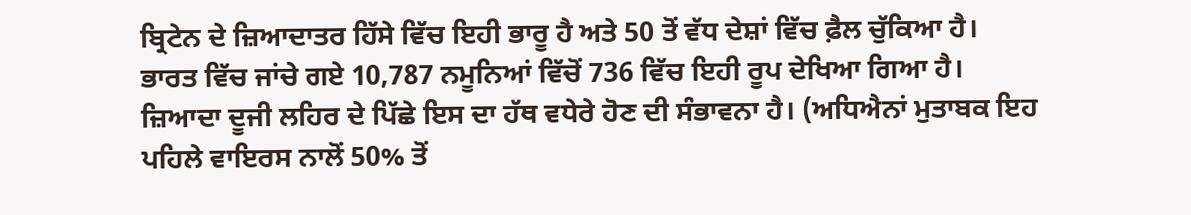ਬ੍ਰਿਟੇਨ ਦੇ ਜ਼ਿਆਦਾਤਰ ਹਿੱਸੇ ਵਿੱਚ ਇਹੀ ਭਾਰੂ ਹੈ ਅਤੇ 50 ਤੋਂ ਵੱਧ ਦੇਸ਼ਾਂ ਵਿੱਚ ਫ਼ੈਲ ਚੁੱਕਿਆ ਹੈ।
ਭਾਰਤ ਵਿੱਚ ਜਾਂਚੇ ਗਏ 10,787 ਨਮੂਨਿਆਂ ਵਿੱਚੋਂ 736 ਵਿੱਚ ਇਹੀ ਰੂਪ ਦੇਖਿਆ ਗਿਆ ਹੈ।
ਜ਼ਿਆਦਾ ਦੂਜੀ ਲਹਿਰ ਦੇ ਪਿੱਛੇ ਇਸ ਦਾ ਹੱਥ ਵਧੇਰੇ ਹੋਣ ਦੀ ਸੰਭਾਵਨਾ ਹੈ। (ਅਧਿਐਨਾਂ ਮੁਤਾਬਕ ਇਹ ਪਹਿਲੇ ਵਾਇਰਸ ਨਾਲੋਂ 50% ਤੋਂ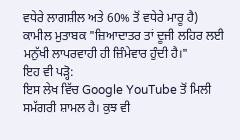ਵਧੇਰੇ ਲਾਗਸ਼ੀਲ ਅਤੇ 60% ਤੋਂ ਵਧੇਰੇ ਮਾਰੂ ਹੈ)
ਕਾਮੀਲ ਮੁਤਾਬਕ "ਜ਼ਿਆਦਾਤਰ ਤਾਂ ਦੂਜੀ ਲਹਿਰ ਲਈ ਮਨੁੱਖੀ ਲਾਪਰਵਾਹੀ ਹੀ ਜ਼ਿੰਮੇਵਾਰ ਹੁੰਦੀ ਹੈ।"
ਇਹ ਵੀ ਪੜ੍ਹੋ:
ਇਸ ਲੇਖ ਵਿੱਚ Google YouTube ਤੋਂ ਮਿਲੀ ਸਮੱਗਰੀ ਸ਼ਾਮਲ ਹੈ। ਕੁਝ ਵੀ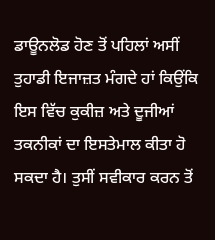ਡਾਊਨਲੋਡ ਹੋਣ ਤੋਂ ਪਹਿਲਾਂ ਅਸੀਂ ਤੁਹਾਡੀ ਇਜਾਜ਼ਤ ਮੰਗਦੇ ਹਾਂ ਕਿਉਂਕਿ ਇਸ ਵਿੱਚ ਕੁਕੀਜ਼ ਅਤੇ ਦੂਜੀਆਂ ਤਕਨੀਕਾਂ ਦਾ ਇਸਤੇਮਾਲ ਕੀਤਾ ਹੋ ਸਕਦਾ ਹੈ। ਤੁਸੀਂ ਸਵੀਕਾਰ ਕਰਨ ਤੋਂ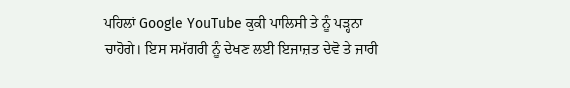ਪਹਿਲਾਂ Google YouTube ਕੁਕੀ ਪਾਲਿਸੀ ਤੇ ਨੂੰ ਪੜ੍ਹਨਾ ਚਾਹੋਗੇ। ਇਸ ਸਮੱਗਰੀ ਨੂੰ ਦੇਖਣ ਲਈ ਇਜਾਜ਼ਤ ਦੇਵੋ ਤੇ ਜਾਰੀ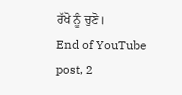ਰੱਖੋ ਨੂੰ ਚੁਣੋ।
End of YouTube post, 2